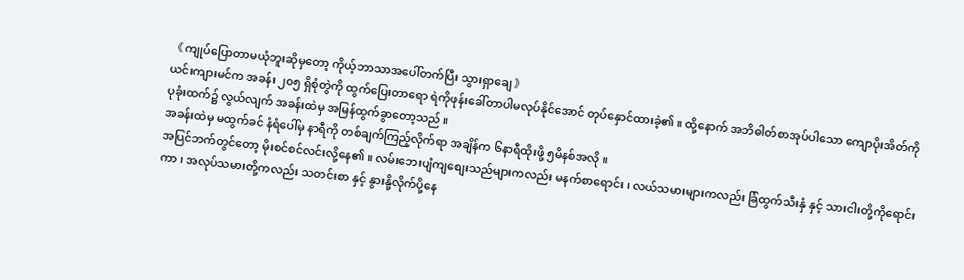《 ကျုပ်ပြောတာမယုံဘူးဆိုမှတော့ ကိုယ့်ဘာသာအပေါ်တက်ပြီး သွားရှာချေ 》
ယင်းကျားမင်က အခန်း ၂၀၅ ရှိစုံတွဲကို ထွက်ပြေးတာရော ရဲကိုဖုန်းခေါ်တာပါမလုပ်နိုင်အောင် တုပ်နှောင်ထားခဲ့၏ ။ ထို့နောက် အဘိဓါတ်စာအုပ်ပါသော ကျောပိုးအိတ်ကို ပုခုံးထက်၌ လွယ်လျက် အခန်းထဲမှ အမြန်ထွက်ခွာတော့သည် ။
အခန်းထဲမှ မထွက်ခင် နံရံပေါ်မှ နာရီကို တစ်ချက်ကြည့်လိုက်ရာ အချိန်က ၆နာရီထိုးဖို့ ၅မိနစ်အလို ။
အပြင်ဘက်တွင်တော့ မိုးစင်စင်လင်းလို့နေ၏ ။ လမ်းဘေးပျံကျစျေးသည်များကလည်း မနက်စာရောင်း ၊ လယ်သမားများကလည်း ခြံထွက်သီးနှံ နှင့် သားငါးတို့ကိုရောင်းကာ ၊ အလုပ်သမားတို့ကလည်း သတင်းစာ နှင့် နွားနို့လိုက်ပို့နေ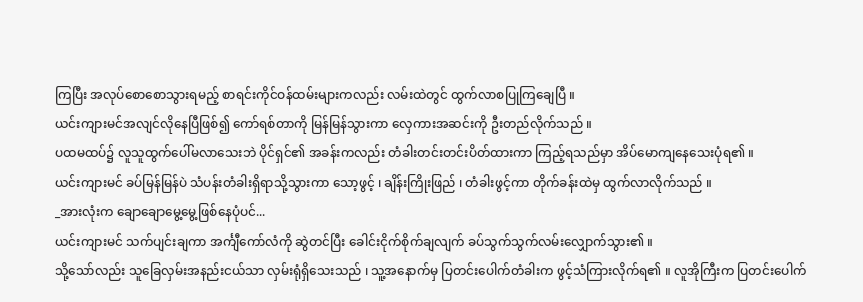ကြပြီး အလုပ်စောစောသွားရမည့် စာရင်းကိုင်ဝန်ထမ်းများကလည်း လမ်းထဲတွင် ထွက်လာစပြုကြချေပြီ ။
ယင်းကျားမင်အလျင်လိုနေပြီဖြစ်၍ ကော်ရစ်တာကို မြန်မြန်သွားကာ လှေကားအဆင်းကို ဦးတည်လိုက်သည် ။
ပထမထပ်၌ လူသူထွက်ပေါ်မလာသေးဘဲ ပိုင်ရှင်၏ အခန်းကလည်း တံခါးတင်းတင်းပိတ်ထားကာ ကြည့်ရသည်မှာ အိပ်မောကျနေသေးပုံရ၏ ။
ယင်းကျားမင် ခပ်မြန်မြန်ပဲ သံပန်းတံခါးရှိရာသို့သွားကာ သော့ဖွင့် ၊ ချိန်းကြိုးဖြည် ၊ တံခါးဖွင့်ကာ တိုက်ခန်းထဲမှ ထွက်လာလိုက်သည် ။
_အားလုံးက ချောချောမွေ့မွေ့ဖြစ်နေပုံပင်...
ယင်းကျားမင် သက်ပျင်းချကာ အင်္ကျီကော်လံကို ဆွဲတင်ပြီး ခေါင်းငိုက်စိုက်ချလျက် ခပ်သွက်သွက်လမ်းလျှောက်သွား၏ ။
သို့သော်လည်း သူခြေလှမ်းအနည်းငယ်သာ လှမ်းရုံရှိသေးသည် ၊ သူ့အနောက်မှ ပြတင်းပေါက်တံခါးက ဖွင့်သံကြားလိုက်ရ၏ ။ လူအိုကြီးက ပြတင်းပေါက်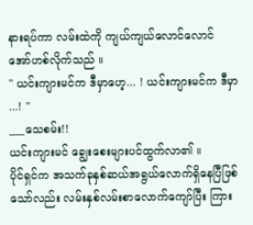နားရပ်ကာ လမ်းထဲကို ကျယ်ကျယ်လောင်လောင် အော်ဟစ်လိုက်သည် ။
" ယင်းကျားမင်က ဒီမှာဟေ့... ! ယင်းကျားမင်က ဒီမှာ ...! "
___သေစမ်း!!
ယင်းကျားမင် ချွေးစေးများပင်ထွက်လာ၏ ။
ပိုင်ရှင်က အသက်ခုနှစ်ဆယ်အရွယ်လောက်ရှိနေပြီဖြစ်သော်လည်း လမ်းနှစ်လမ်းစာလောက်ကျော်ပြီး ကြား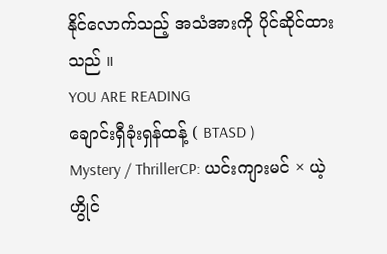နိုင်လောက်သည့် အသံအားကို ပိုင်ဆိုင်ထားသည် ။
YOU ARE READING
ချောင်းရှီခုံးရှန်ထန့် ( BTASD )
Mystery / ThrillerCP: ယင်းကျားမင် × ယဲ့ဟွိုင်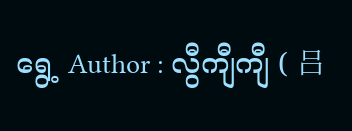ရွေ့ Author : လွီကျီကျီ ( 吕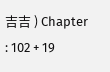吉吉 ) Chapter : 102 + 19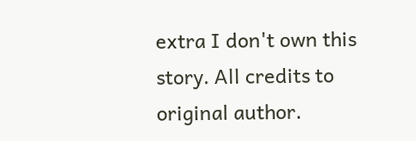extra I don't own this story. All credits to original author.